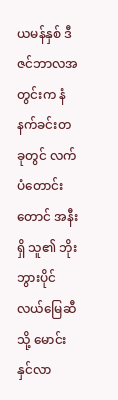ယမန်နှစ် ဒီဇင်ဘာလအတွင်းက နံနက်ခင်းတခုတွင် လက်ပံတောင်းတောင် အနီးရှိ သူ၏ ဘိုးဘွားပိုင်လယ်မြေဆီသို့ မောင်းနှင်လာ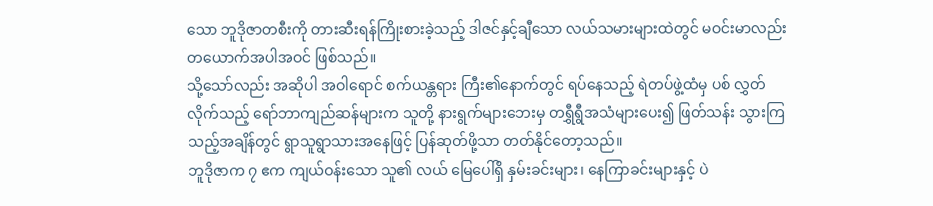သော ဘူဒိုဇာတစီးကို တားဆီးရန်ကြိုးစားခဲ့သည့် ဒါဇင်နှင့်ချီသော လယ်သမားများထဲတွင် မဝင်းမာလည်း တယောက်အပါအဝင် ဖြစ်သည်။
သို့သော်လည်း အဆိုပါ အဝါရောင် စက်ယန္တရား ကြီး၏နောက်တွင် ရပ်နေသည့် ရဲတပ်ဖွဲ့ထံမှ ပစ် လွှတ်လိုက်သည့် ရော်ဘာကျည်ဆန်များက သူတို့ နားရွက်များဘေးမှ တရွှီရွီအသံများပေး၍ ဖြတ်သန်း သွားကြသည့်အချိန်တွင် ရွာသူရွာသားအနေဖြင့် ပြန်ဆုတ်ဖို့သာ တတ်နိုင်တော့သည်။
ဘူဒိုဇာက ၇ ဧက ကျယ်ဝန်းသော သူ၏ လယ် မြေပေါ်ရှိ နှမ်းခင်းများ၊ နေကြာခင်းများနှင့် ပဲ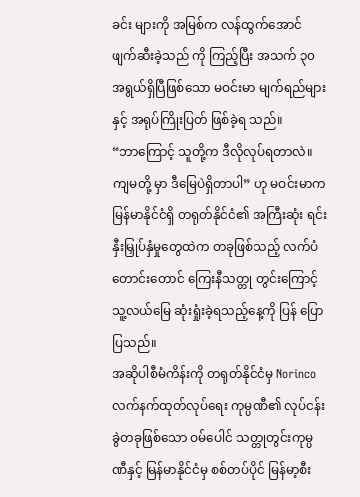ခင်း များကို အမြစ်က လန်ထွက်အောင် ဖျက်ဆီးခဲ့သည် ကို ကြည့်ပြီး အသက် ၃၀ အရွယ်ရှိပြီဖြစ်သော မဝင်းမာ မျက်ရည်များနှင့် အရုပ်ကြိုးပြတ် ဖြစ်ခဲ့ရ သည်။
“ဘာကြောင့် သူတို့က ဒီလိုလုပ်ရတာလဲ။ ကျမတို့ မှာ ဒီမြေပဲရှိတာပါ” ဟု မဝင်းမာက မြန်မာနိုင်ငံရှိ တရုတ်နိုင်ငံ၏ အကြီးဆုံး ရင်းနှီးမြှုပ်နှံမှုတွေထဲက တခုဖြစ်သည့် လက်ပံတောင်းတောင် ကြေးနီသတ္တု တွင်းကြောင့် သူ့လယ်မြေ ဆုံးရှုံးခဲ့ရသည့်နေ့ကို ပြန် ပြောပြသည်။
အဆိုပါစီမံကိန်းကို တရုတ်နိုင်ငံမှ Norinco လက်နက်ထုတ်လုပ်ရေး ကုမ္ပဏီ၏ လုပ်ငန်းခွဲတခုဖြစ်သော ဝမ်ပေါင် သတ္တုတွင်းကုမ္ပဏီနှင့် မြန်မာနိုင်ငံမှ စစ်တပ်ပိုင် မြန်မာ့စီး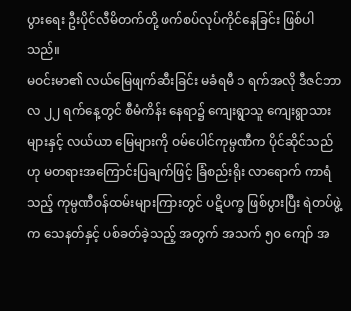ပွားရေး ဦးပိုင်လီမိတက်တို့ ဖက်စပ်လုပ်ကိုင်နေခြင်း ဖြစ်ပါသည်။
မဝင်းမာ၏ လယ်မြေဖျက်ဆီးခြင်း မခံရမီ ၁ ရက်အလို ဒီဇင်ဘာလ ၂၂ ရက်နေ့တွင် စီမံကိန်း နေရာ၌ ကျေးရွာသူ ကျေးရွာသားများနှင့် လယ်ယာ မြေများကို ဝမ်ပေါင်ကုမ္ပဏီက ပိုင်ဆိုင်သည်ဟု မတရားအကြောင်းပြချက်ဖြင့် ခြံစည်းရိုး လာရောက် ကာရံသည့် ကုမ္ပဏီဝန်ထမ်းများကြားတွင် ပဋိပက္ခ ဖြစ်ပွားပြီး ရဲတပ်ဖွဲ့က သေနတ်နှင့် ပစ်ခတ်ခဲ့သည့် အတွက် အသက် ၅၀ ကျော် အ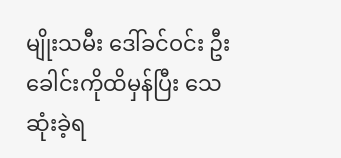မျိုးသမီး ဒေါ်ခင်ဝင်း ဦးခေါင်းကိုထိမှန်ပြီး သေဆုံးခဲ့ရ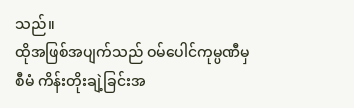သည်။
ထိုအဖြစ်အပျက်သည် ဝမ်ပေါင်ကုမ္ပဏီမှ စီမံ ကိန်းတိုးချဲ့ခြင်းအ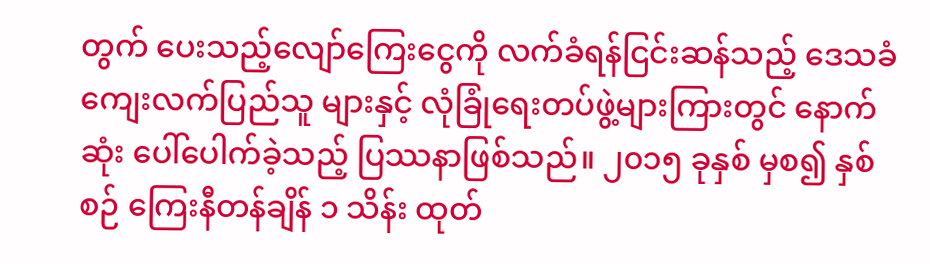တွက် ပေးသည့်လျော်ကြေးငွေကို လက်ခံရန်ငြင်းဆန်သည့် ဒေသခံ ကျေးလက်ပြည်သူ များနှင့် လုံခြုံရေးတပ်ဖွဲ့များကြားတွင် နောက်ဆုံး ပေါ်ပေါက်ခဲ့သည့် ပြဿနာဖြစ်သည်။ ၂၀၁၅ ခုနှစ် မှစ၍ နှစ်စဉ် ကြေးနီတန်ချိန် ၁ သိန်း ထုတ်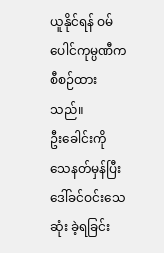ယူနိုင်ရန် ဝမ်ပေါင်ကုမ္ပဏီက စီစဉ်ထားသည်။
ဦးခေါင်းကိုသေနတ်မှန်ပြီး ဒေါ်ခင်ဝင်းသေဆုံး ခဲ့ရခြင်း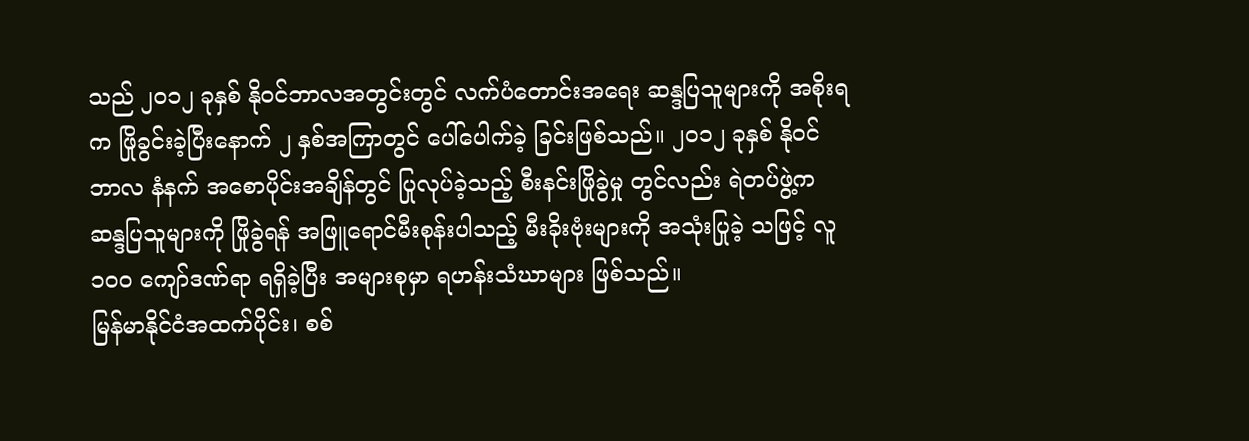သည် ၂၀၁၂ ခုနှစ် နိုဝင်ဘာလအတွင်းတွင် လက်ပံတောင်းအရေး ဆန္ဒပြသူများကို အစိုးရက ဖြိုခွင်းခဲ့ပြီးနောက် ၂ နှစ်အကြာတွင် ပေါ်ပေါက်ခဲ့ ခြင်းဖြစ်သည်။ ၂၀၁၂ ခုနှစ် နိုဝင်ဘာလ နံနက် အစောပိုင်းအချိန်တွင် ပြုလုပ်ခဲ့သည့် စီးနင်းဖြိုခွဲမှု တွင်လည်း ရဲတပ်ဖွဲ့က ဆန္ဒပြသူများကို ဖြိုခွဲရန် အဖြူရောင်မီးစုန်းပါသည့် မီးခိုးဗုံးများကို အသုံးပြုခဲ့ သဖြင့် လူ ၁၀ဝ ကျော်ဒဏ်ရာ ရရှိခဲ့ပြီး အများစုမှာ ရဟန်းသံဃာများ ဖြစ်သည်။
မြန်မာနိုင်ငံအထက်ပိုင်း၊ စစ်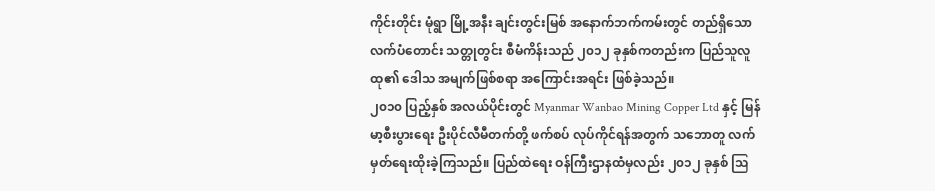ကိုင်းတိုင်း မုံရွာ မြို့အနီး ချင်းတွင်းမြစ် အနောက်ဘက်ကမ်းတွင် တည်ရှိသော လက်ပံတောင်း သတ္တုတွင်း စီမံကိန်းသည် ၂၀၁၂ ခုနှစ်ကတည်းက ပြည်သူလူထု၏ ဒေါသ အမျက်ဖြစ်စရာ အကြောင်းအရင်း ဖြစ်ခဲ့သည်။
၂၀၁၀ ပြည့်နှစ် အလယ်ပိုင်းတွင် Myanmar Wanbao Mining Copper Ltd နှင့် မြန်မာ့စီးပွားရေး ဦးပိုင်လီမီတက်တို့ ဖက်စပ် လုပ်ကိုင်ရန်အတွက် သဘောတူ လက်မှတ်ရေးထိုးခဲ့ကြသည်။ ပြည်ထဲရေး ဝန်ကြီးဌာနထံမှလည်း ၂၀၁၂ ခုနှစ် ဩ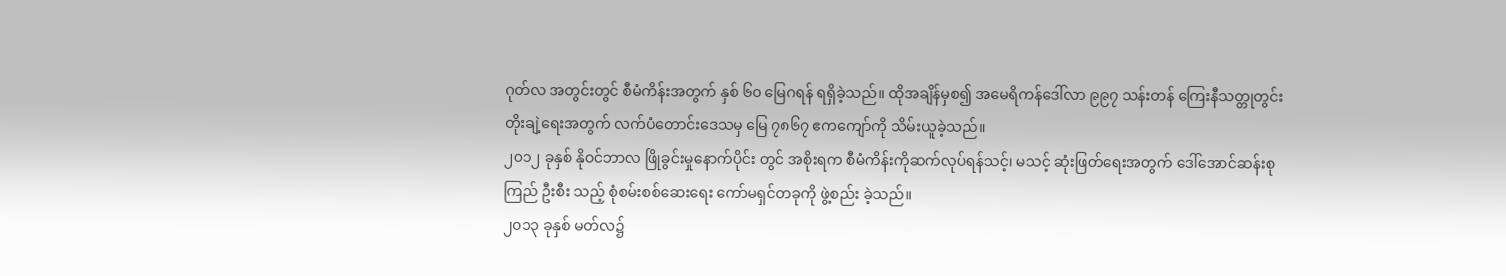ဂုတ်လ အတွင်းတွင် စီမံကိန်းအတွက် နှစ် ၆၀ မြေဂရန် ရရှိခဲ့သည်။ ထိုအချိန်မှစ၍ အမေရိကန်ဒေါ်လာ ၉၉၇ သန်းတန် ကြေးနီသတ္တုတွင်း တိုးချဲ့ရေးအတွက် လက်ပံတောင်းဒေသမှ မြေ ၇၈၆၇ ဧကကျော်ကို သိမ်းယူခဲ့သည်။
၂၀၁၂ ခုနှစ် နိုဝင်ဘာလ ဖြိုခွင်းမှုနောက်ပိုင်း တွင် အစိုးရက စီမံကိန်းကိုဆက်လုပ်ရန်သင့်၊ မသင့် ဆုံးဖြတ်ရေးအတွက် ဒေါ်အောင်ဆန်းစုကြည် ဦးစီး သည့် စုံစမ်းစစ်ဆေးရေး ကော်မရှင်တခုကို ဖွဲ့စည်း ခဲ့သည်။
၂၀၁၃ ခုနှစ် မတ်လ၌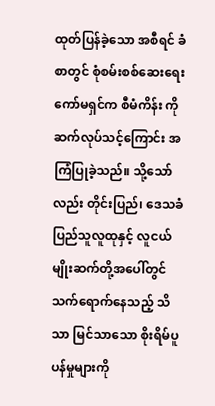ထုတ်ပြန်ခဲ့သော အစီရင် ခံစာတွင် စုံစမ်းစစ်ဆေးရေးကော်မရှင်က စီမံကိန်း ကိုဆက်လုပ်သင့်ကြောင်း အကြံပြုခဲ့သည်။ သို့သော် လည်း တိုင်းပြည်၊ ဒေသခံ ပြည်သူလူထုနှင့် လူငယ် မျိုးဆက်တို့အပေါ်တွင် သက်ရောက်နေသည့် သိသာ မြင်သာသော စိုးရိမ်ပူပန်မှုများကို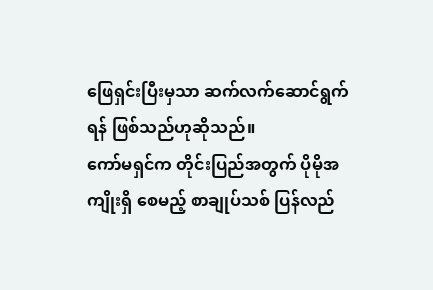ဖြေရှင်းပြီးမှသာ ဆက်လက်ဆောင်ရွက်ရန် ဖြစ်သည်ဟုဆိုသည်။
ကော်မရှင်က တိုင်းပြည်အတွက် ပိုမိုအကျိုးရှိ စေမည့် စာချုပ်သစ် ပြန်လည်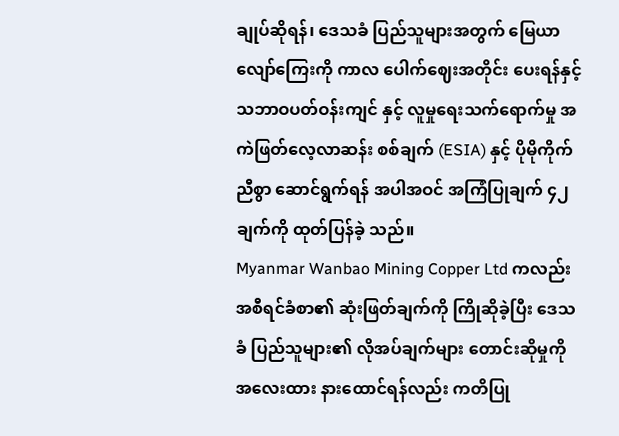ချုပ်ဆိုရန်၊ ဒေသခံ ပြည်သူများအတွက် မြေယာလျော်ကြေးကို ကာလ ပေါက်ဈေးအတိုင်း ပေးရန်နှင့် သဘာဝပတ်ဝန်းကျင် နှင့် လူမှုရေးသက်ရောက်မှု အကဲဖြတ်လေ့လာဆန်း စစ်ချက် (ESIA) နှင့် ပိုမိုကိုက်ညီစွာ ဆောင်ရွက်ရန် အပါအဝင် အကြံပြုချက် ၄၂ ချက်ကို ထုတ်ပြန်ခဲ့ သည်။
Myanmar Wanbao Mining Copper Ltd ကလည်း အစီရင်ခံစာ၏ ဆုံးဖြတ်ချက်ကို ကြိုဆိုခဲ့ပြီး ဒေသခံ ပြည်သူများ၏ လိုအပ်ချက်များ တောင်းဆိုမှုကို အလေးထား နားထောင်ရန်လည်း ကတိပြု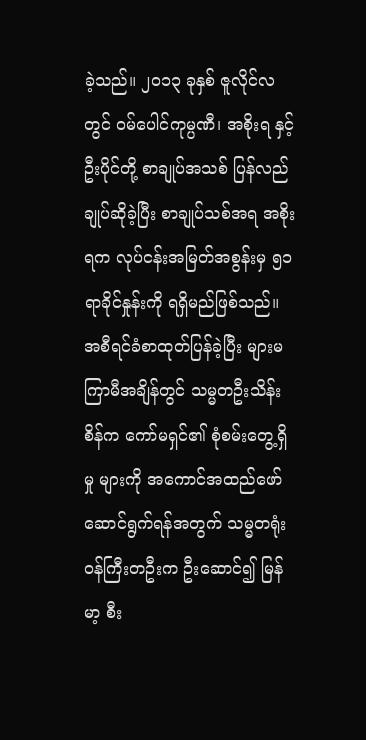ခဲ့သည်။ ၂၀၁၃ ခုနှစ် ဇူလိုင်လတွင် ဝမ်ပေါင်ကုမ္ပဏီ၊ အစိုးရ နှင့် ဦးပိုင်တို့ စာချုပ်အသစ် ပြန်လည်ချုပ်ဆိုခဲ့ပြီး စာချုပ်သစ်အရ အစိုးရက လုပ်ငန်းအမြတ်အစွန်းမှ ၅၁ ရာခိုင်နှုန်းကို ရရှိမည်ဖြစ်သည်။
အစီရင်ခံစာထုတ်ပြန်ခဲ့ပြီး များမကြာမီအချိန်တွင် သမ္မတဦးသိန်းစိန်က ကော်မရှင်၏ စုံစမ်းတွေ့ရှိမှု များကို အကောင်အထည်ဖော် ဆောင်ရွက်ရန်အတွက် သမ္မတရုံး ဝန်ကြီးတဦးက ဦးဆောင်၍ မြန်မာ့ စီး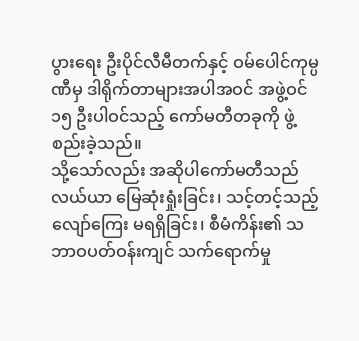ပွားရေး ဦးပိုင်လီမီတက်နှင့် ဝမ်ပေါင်ကုမ္ပဏီမှ ဒါရိုက်တာများအပါအဝင် အဖွဲ့ဝင် ၁၅ ဦးပါဝင်သည့် ကော်မတီတခုကို ဖွဲ့စည်းခဲ့သည်။
သို့သော်လည်း အဆိုပါကော်မတီသည် လယ်ယာ မြေဆုံးရှုံးခြင်း၊ သင့်တင့်သည့်လျော်ကြေး မရရှိခြင်း၊ စီမံကိန်း၏ သဘာဝပတ်ဝန်းကျင် သက်ရောက်မှု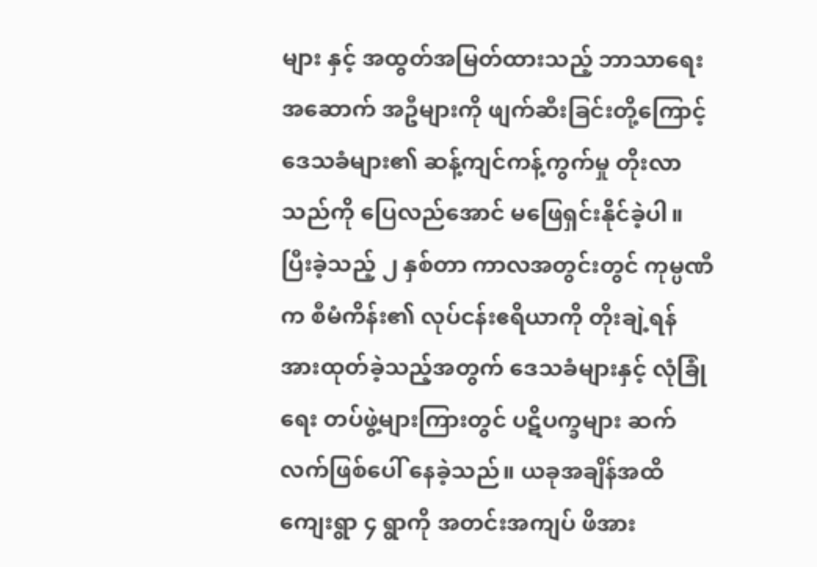များ နှင့် အထွတ်အမြတ်ထားသည့် ဘာသာရေးအဆောက် အဦများကို ဖျက်ဆီးခြင်းတို့ကြောင့် ဒေသခံများ၏ ဆန့်ကျင်ကန့်ကွက်မှု တိုးလာသည်ကို ပြေလည်အောင် မဖြေရှင်းနိုင်ခဲ့ပါ။
ပြီးခဲ့သည့် ၂ နှစ်တာ ကာလအတွင်းတွင် ကုမ္ပဏီက စီမံကိန်း၏ လုပ်ငန်းဧရိယာကို တိုးချဲ့ရန် အားထုတ်ခဲ့သည့်အတွက် ဒေသခံများနှင့် လုံခြုံရေး တပ်ဖွဲ့များကြားတွင် ပဋိပက္ခများ ဆက်လက်ဖြစ်ပေါ် နေခဲ့သည်။ ယခုအချိန်အထိ ကျေးရွာ ၄ ရွာကို အတင်းအကျပ် ဖိအား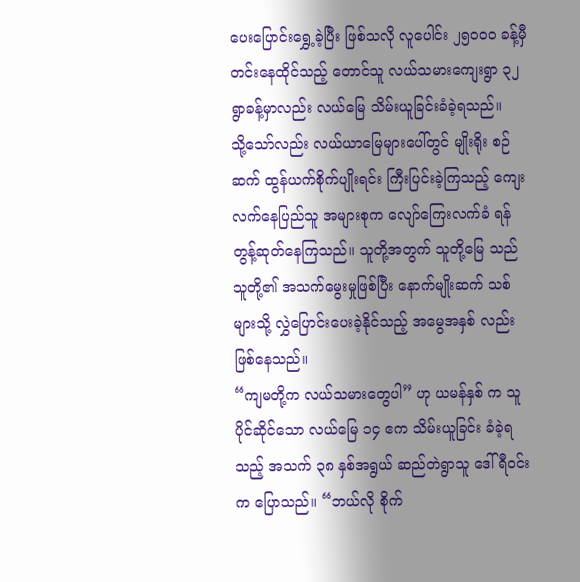ပေးပြောင်းရွှေ့ခဲ့ပြီး ဖြစ်သလို လူပေါင်း ၂၅၀ဝ၀ ခန့်မှီတင်းနေထိုင်သည့် တောင်သူ လယ်သမားကျေးရွာ ၃၂ ရွာခန့်မှာလည်း လယ်မြေ သိမ်းယူခြင်းခံခဲ့ရသည်။
သို့သော်လည်း လယ်ယာမြေများပေါ်တွင် မျိုးရိုး စဉ်ဆက် ထွန်ယက်စိုက်ပျိုးရင်း ကြီးပြင်းခဲ့ကြသည့် ကျေးလက်နေပြည်သူ အများစုက လျော်ကြေးလက်ခံ ရန် တွန့်ဆုတ်နေကြသည်။ သူတို့အတွက် သူတို့မြေ သည် သူတို့၏ အသက်မွေးမှုဖြစ်ပြီး နောက်မျိုးဆက် သစ်များသို့ လွှဲပြောင်းပေးခဲ့နိုင်သည့် အမွေအနှစ် လည်း ဖြစ်နေသည်။
“ကျမတို့က လယ်သမားတွေပါ” ဟု ယမန်နှစ် က သူပိုင်ဆိုင်သော လယ်မြေ ၁၄ ဧက သိမ်းယူခြင်း ခံခဲ့ရသည့် အသက် ၃၈ နှစ်အရွယ် ဆည်တဲရွာသူ ဒေါ်ရီဝင်းက ပြောသည်။ “ဘယ်လို စိုက်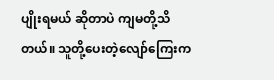ပျိုးရမယ် ဆိုတာပဲ ကျမတို့သိတယ်။ သူတို့ပေးတဲ့လျော်ကြေးက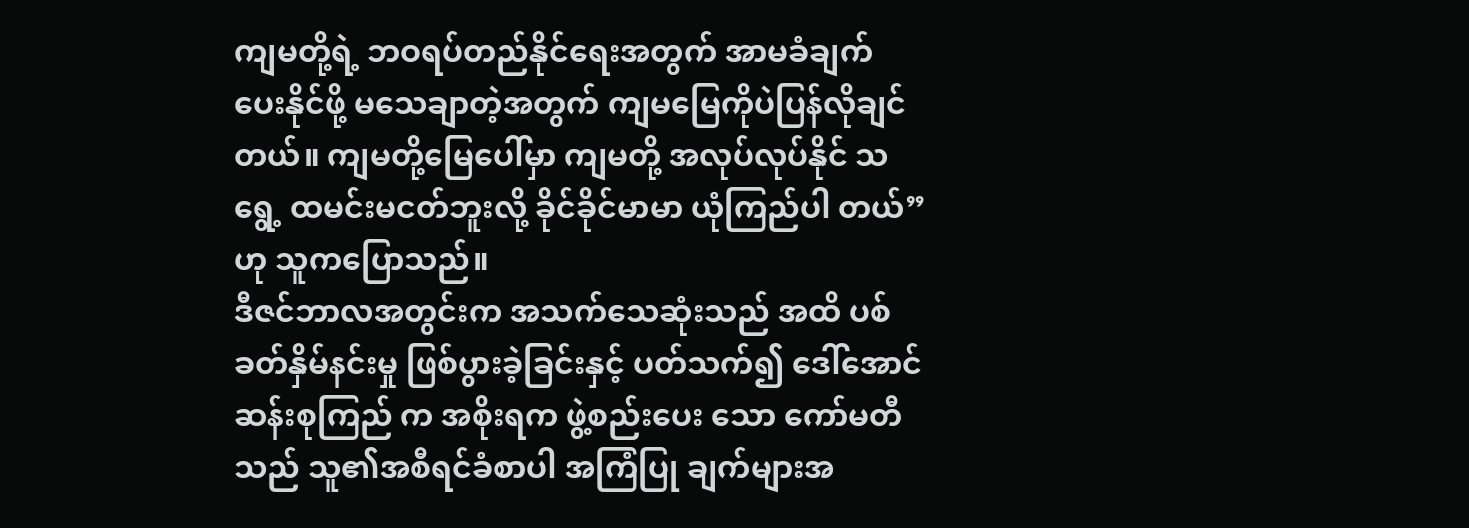ကျမတို့ရဲ့ ဘဝရပ်တည်နိုင်ရေးအတွက် အာမခံချက် ပေးနိုင်ဖို့ မသေချာတဲ့အတွက် ကျမမြေကိုပဲပြန်လိုချင် တယ်။ ကျမတို့မြေပေါ်မှာ ကျမတို့ အလုပ်လုပ်နိုင် သရွေ့ ထမင်းမငတ်ဘူးလို့ ခိုင်ခိုင်မာမာ ယုံကြည်ပါ တယ်” ဟု သူကပြောသည်။
ဒီဇင်ဘာလအတွင်းက အသက်သေဆုံးသည် အထိ ပစ်ခတ်နှိမ်နင်းမှု ဖြစ်ပွားခဲ့ခြင်းနှင့် ပတ်သက်၍ ဒေါ်အောင်ဆန်းစုကြည် က အစိုးရက ဖွဲ့စည်းပေး သော ကော်မတီသည် သူ၏အစီရင်ခံစာပါ အကြံပြု ချက်များအ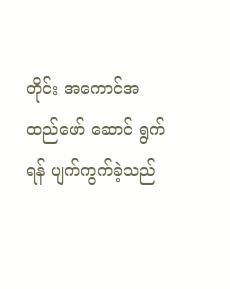တိုင်း အကောင်အထည်ဖော် ဆောင် ရွက်ရန် ပျက်ကွက်ခဲ့သည်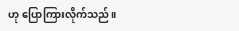ဟု ပြောကြားလိုက်သည်။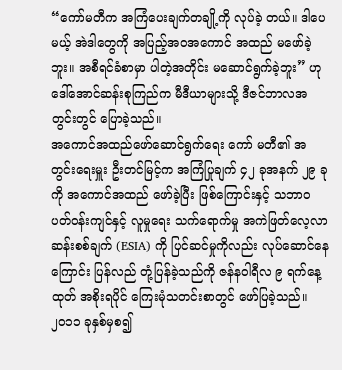“ကော်မတီက အကြံပေးချက်တချို့ကို လုပ်ခဲ့ တယ်။ ဒါပေမယ့် အဲဒါတွေကို အပြည့်အဝအကောင် အထည် မဖော်ခဲ့ဘူး။ အစီရင်ခံစာမှာ ပါတဲ့အတိုင်း မဆောင်ရွက်ခဲ့ဘူး” ဟု ဒေါ်အောင်ဆန်းစုကြည်က မီဒီယာများသို့ ဒီဇင်ဘာလအတွင်းတွင် ပြောခဲ့သည်။
အကောင်အထည်ဖော်ဆောင်ရွက်ရေး ကော် မတီ၏ အတွင်းရေးမှူး ဦးတင်မြင့်က အကြံပြုချက် ၄၂ ခုအနက် ၂၉ ခုကို အကောင်အထည် ဖော်ခဲ့ပြီး ဖြစ်ကြောင်းနှင့် သဘာဝပတ်ဝန်းကျင်နှင့် လူမှုရေး သက်ရောက်မှု အကဲဖြတ်လေ့လာ ဆန်းစစ်ချက် (ESIA) ကို ပြင်ဆင်မှုကိုလည်း လုပ်ဆောင်နေ ကြောင်း ပြန်လည် တုံ့ပြန်ခဲ့သည်ကို ဇန်နဝါရီလ ၉ ရက်နေ့ထုတ် အစိုးရပိုင် ကြေးမုံသတင်းစာတွင် ဖော်ပြခဲ့သည်။
၂၀၁၁ ခုနှစ်မှစ၍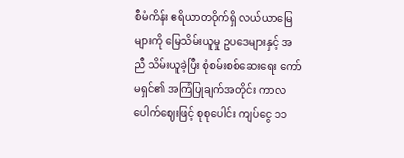စီမံကိန်း ဧရိယာတဝိုက်ရှိ လယ်ယာမြေများကို မြေသိမ်းယူမှု ဥပဒေများနှင့် အညီ သိမ်းယူခဲ့ပြီး စုံစမ်းစစ်ဆေးရေး ကော်မရှင်၏ အကြံပြုချက်အတိုင်း ကာလပေါက်ဈေးဖြင့် စုစုပေါင်း ကျပ်ငွေ ၁၁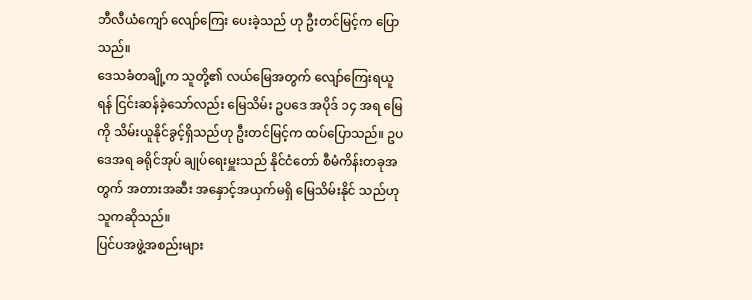ဘီလီယံကျော် လျော်ကြေး ပေးခဲ့သည် ဟု ဦးတင်မြင့်က ပြောသည်။
ဒေသခံတချို့က သူတို့၏ လယ်မြေအတွက် လျော်ကြေးရယူရန် ငြင်းဆန်ခဲ့သော်လည်း မြေသိမ်း ဥပဒေ အပိုဒ် ၁၄ အရ မြေကို သိမ်းယူနိုင်ခွင့်ရှိသည်ဟု ဦးတင်မြင့်က ထပ်ပြောသည်။ ဥပဒေအရ ခရိုင်အုပ် ချုပ်ရေးမှူးသည် နိုင်ငံတော် စီမံကိန်းတခုအတွက် အတားအဆီး အနှောင့်အယှက်မရှိ မြေသိမ်းနိုင် သည်ဟု သူကဆိုသည်။
ပြင်ပအဖွဲ့အစည်းများ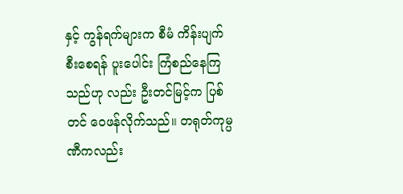နှင့် ကွန်ရက်များက စီမံ ကိန်းပျက်စီးစေရန် ပူးပေါင်း ကြံစည်နေကြသည်ဟု လည်း ဦးတင်မြင့်က ပြစ်တင် ဝေဖန်လိုက်သည်။ တရုတ်ကုမ္ပဏီကလည်း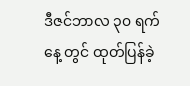ဒီဇင်ဘာလ ၃၀ ရက်နေ့ တွင် ထုတ်ပြန်ခဲ့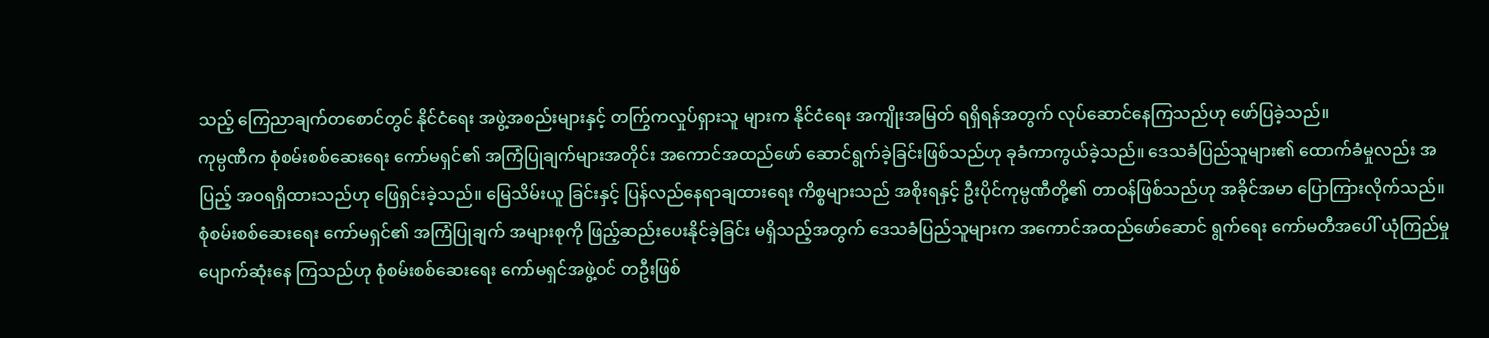သည့် ကြေညာချက်တစောင်တွင် နိုင်ငံရေး အဖွဲ့အစည်းများနှင့် တက်ြွကလှုပ်ရှားသူ များက နိုင်ငံရေး အကျိုးအမြတ် ရရှိရန်အတွက် လုပ်ဆောင်နေကြသည်ဟု ဖော်ပြခဲ့သည်။
ကုမ္ပဏီက စုံစမ်းစစ်ဆေးရေး ကော်မရှင်၏ အကြံပြုချက်များအတိုင်း အကောင်အထည်ဖော် ဆောင်ရွက်ခဲ့ခြင်းဖြစ်သည်ဟု ခုခံကာကွယ်ခဲ့သည်။ ဒေသခံပြည်သူများ၏ ထောက်ခံမှုလည်း အပြည့် အဝရရှိထားသည်ဟု ဖြေရှင်းခဲ့သည်။ မြေသိမ်းယူ ခြင်းနှင့် ပြန်လည်နေရာချထားရေး ကိစ္စများသည် အစိုးရနှင့် ဦးပိုင်ကုမ္ပဏီတို့၏ တာဝန်ဖြစ်သည်ဟု အခိုင်အမာ ပြောကြားလိုက်သည်။
စုံစမ်းစစ်ဆေးရေး ကော်မရှင်၏ အကြံပြုချက် အများစုကို ဖြည့်ဆည်းပေးနိုင်ခဲ့ခြင်း မရှိသည့်အတွက် ဒေသခံပြည်သူများက အကောင်အထည်ဖော်ဆောင် ရွက်ရေး ကော်မတီအပေါ် ယုံကြည်မှု ပျောက်ဆုံးနေ ကြသည်ဟု စုံစမ်းစစ်ဆေးရေး ကော်မရှင်အဖွဲ့ဝင် တဦးဖြစ်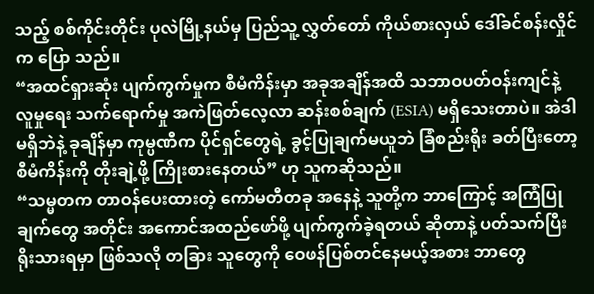သည့် စစ်ကိုင်းတိုင်း ပုလဲမြို့နယ်မှ ပြည်သူ့ လွှတ်တော် ကိုယ်စားလှယ် ဒေါ်ခင်စန်းလှိုင်က ပြော သည်။
“အထင်ရှားဆုံး ပျက်ကွက်မှုက စီမံကိန်းမှာ အခုအချိန်အထိ သဘာဝပတ်ဝန်းကျင်နဲ့ လူမှုရေး သက်ရောက်မှု အကဲဖြတ်လေ့လာ ဆန်းစစ်ချက် (ESIA) မရှိသေးတာပဲ။ အဲဒါမရှိဘဲနဲ့ ခုချိန်မှာ ကုမ္ပဏီက ပိုင်ရှင်တွေရဲ့ ခွင့်ပြုချက်မယူဘဲ ခြံစည်းရိုး ခတ်ပြီးတော့ စီမံကိန်းကို တိုးချဲ့ဖို့ ကြိုးစားနေတယ်” ဟု သူကဆိုသည်။
“သမ္မတက တာဝန်ပေးထားတဲ့ ကော်မတီတခု အနေနဲ့ သူတို့က ဘာကြောင့် အကြံပြုချက်တွေ အတိုင်း အကောင်အထည်ဖော်ဖို့ ပျက်ကွက်ခဲ့ရတယ် ဆိုတာနဲ့ ပတ်သက်ပြီး ရိုးသားရမှာ ဖြစ်သလို တခြား သူတွေကို ဝေဖန်ပြစ်တင်နေမယ့်အစား ဘာတွေ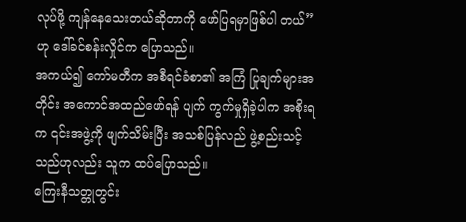လုပ်ဖို့ ကျန်နေသေးတယ်ဆိုတာကို ဖော်ပြရမှာဖြစ်ပါ တယ်” ဟု ဒေါ်ခင်စန်းလှိုင်က ပြောသည်။
အကယ်၍ ကော်မတီက အစီရင်ခံစာ၏ အကြံ ပြုချက်များအတိုင်း အကောင်အထည်ဖော်ရန် ပျက် ကွက်မှုရှိခဲ့ပါက အစိုးရက ၎င်းအဖွဲ့ကို ဖျက်သိမ်းပြီး အသစ်ပြန်လည် ဖွဲ့စည်းသင့်သည်ဟုလည်း သူက ထပ်ပြောသည်။
ကြေးနီသတ္တုတွင်း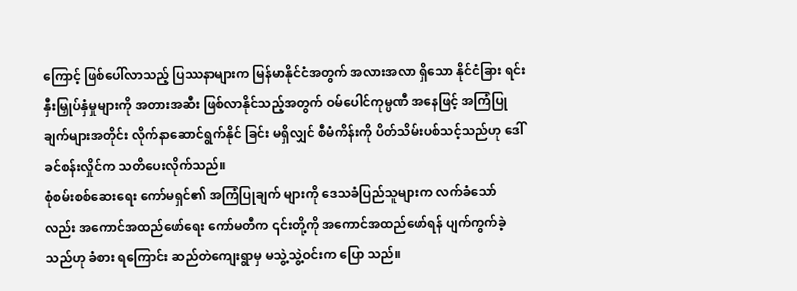ကြောင့် ဖြစ်ပေါ်လာသည့် ပြဿနာများက မြန်မာနိုင်ငံအတွက် အလားအလာ ရှိသော နိုင်ငံခြား ရင်းနှီးမြှုပ်နှံမှုများကို အတားအဆီး ဖြစ်လာနိုင်သည့်အတွက် ဝမ်ပေါင်ကုမ္ပဏီ အနေဖြင့် အကြံပြုချက်များအတိုင်း လိုက်နာဆောင်ရွက်နိုင် ခြင်း မရှိလျှင် စီမံကိန်းကို ပိတ်သိမ်းပစ်သင့်သည်ဟု ဒေါ်ခင်စန်းလှိုင်က သတိပေးလိုက်သည်။
စုံစမ်းစစ်ဆေးရေး ကော်မရှင်၏ အကြံပြုချက် များကို ဒေသခံပြည်သူများက လက်ခံသော်လည်း အကောင်အထည်ဖော်ရေး ကော်မတီက ၎င်းတို့ကို အကောင်အထည်ဖော်ရန် ပျက်ကွက်ခဲ့သည်ဟု ခံစား ရကြောင်း ဆည်တဲကျေးရွာမှ မသွဲ့သွဲ့ဝင်းက ပြော သည်။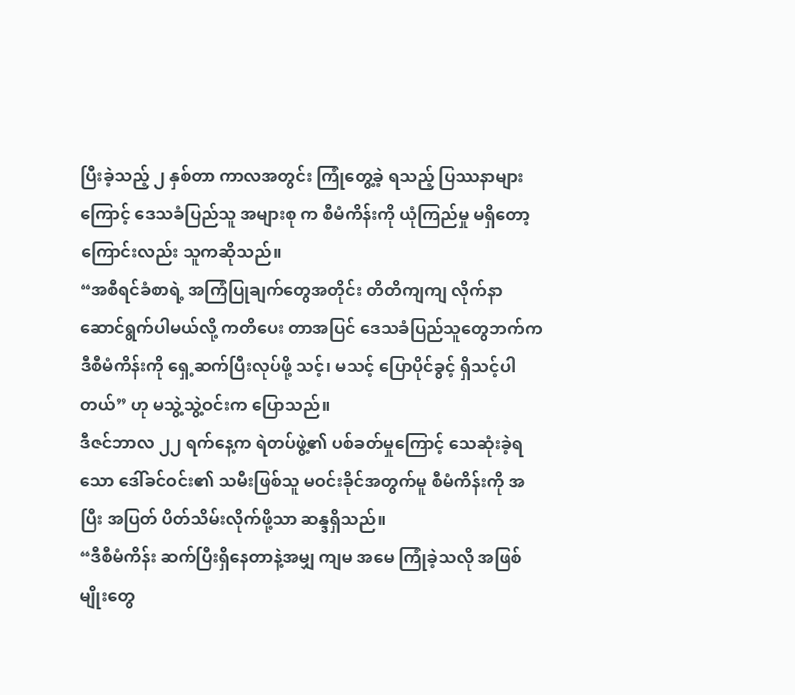ပြီးခဲ့သည့် ၂ နှစ်တာ ကာလအတွင်း ကြုံတွေ့ခဲ့ ရသည့် ပြဿနာများကြောင့် ဒေသခံပြည်သူ အများစု က စီမံကိန်းကို ယုံကြည်မှု မရှိတော့ကြောင်းလည်း သူကဆိုသည်။
“အစီရင်ခံစာရဲ့ အကြံပြုချက်တွေအတိုင်း တိတိကျကျ လိုက်နာဆောင်ရွက်ပါမယ်လို့ ကတိပေး တာအပြင် ဒေသခံပြည်သူတွေဘက်က ဒီစီမံကိန်းကို ရှေ့ဆက်ပြီးလုပ်ဖို့ သင့်၊ မသင့် ပြောပိုင်ခွင့် ရှိသင့်ပါ တယ်” ဟု မသွဲ့သွဲ့ဝင်းက ပြောသည်။
ဒီဇင်ဘာလ ၂၂ ရက်နေ့က ရဲတပ်ဖွဲ့၏ ပစ်ခတ်မှုကြောင့် သေဆုံးခဲ့ရသော ဒေါ်ခင်ဝင်း၏ သမီးဖြစ်သူ မဝင်းခိုင်အတွက်မူ စီမံကိန်းကို အပြီး အပြတ် ပိတ်သိမ်းလိုက်ဖို့သာ ဆန္ဒရှိသည်။
“ဒီစီမံကိန်း ဆက်ပြီးရှိနေတာနဲ့အမျှ ကျမ အမေ ကြုံခဲ့သလို အဖြစ်မျိုးတွေ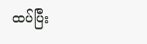ထပ်ပြီး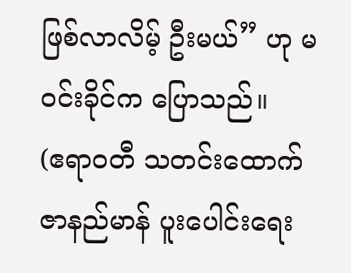ဖြစ်လာလိမ့် ဦးမယ်” ဟု မဝင်းခိုင်က ပြောသည်။
(ဧရာဝတီ သတင်းထောက် ဇာနည်မာန် ပူးပေါင်းရေး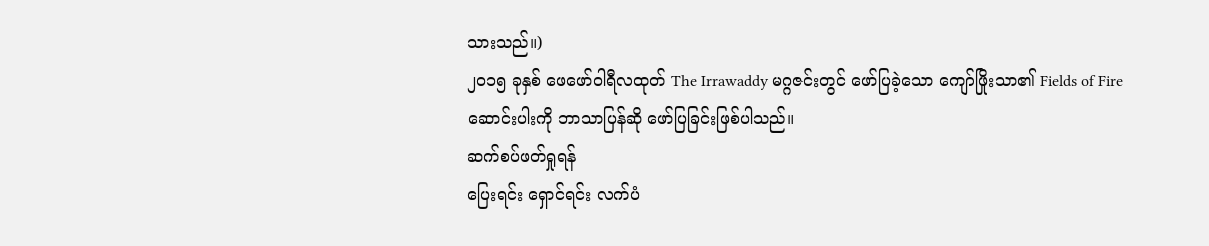သားသည်။)
၂၀၁၅ ခုနှစ် ဖေဖော်ဝါရီလထုတ် The Irrawaddy မဂ္ဂဇင်းတွင် ဖော်ပြခဲ့သော ကျော်ဖြိုးသာ၏ Fields of Fire ဆောင်းပါးကို ဘာသာပြန်ဆို ဖော်ပြခြင်းဖြစ်ပါသည်။
ဆက်စပ်ဖတ်ရှုရန်
ပြေးရင်း ရှောင်ရင်း လက်ပံ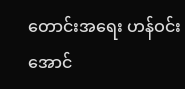တောင်းအရေး ဟန်ဝင်းအောင်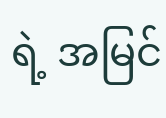ရဲ့ အမြင်